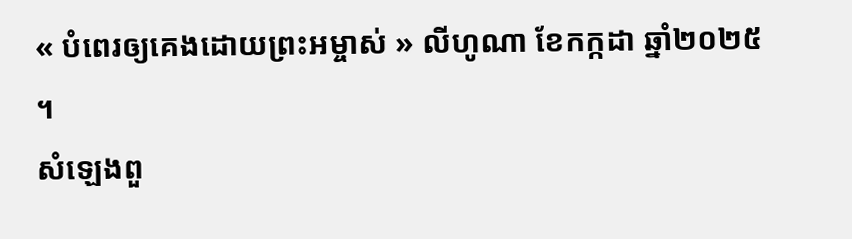« បំពេរឲ្យគេងដោយព្រះអម្ចាស់ » លីហូណា ខែកក្កដា ឆ្នាំ២០២៥ ។
សំឡេងពួ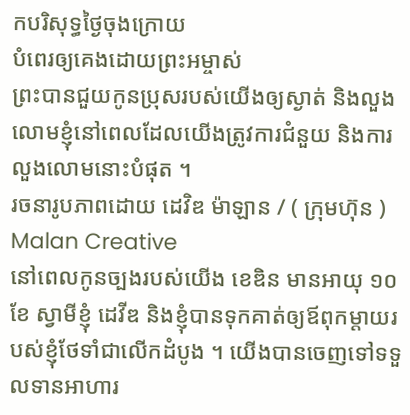កបរិសុទ្ធថ្ងៃចុងក្រោយ
បំពេរឲ្យគេងដោយព្រះអម្ចាស់
ព្រះបានជួយកូនប្រុសរបស់យើងឲ្យស្ងាត់ និងលួងលោមខ្ញុំនៅពេលដែលយើងត្រូវការជំនួយ និងការលួងលោមនោះបំផុត ។
រចនារូបភាពដោយ ដេវិឌ ម៉ាឡាន / ( ក្រុមហ៊ុន ) Malan Creative
នៅពេលកូនច្បងរបស់យើង ខេឌិន មានអាយុ ១០ខែ ស្វាមីខ្ញុំ ដេវីឌ និងខ្ញុំបានទុកគាត់ឲ្យឪពុកម្តាយរបស់ខ្ញុំថែទាំជាលើកដំបូង ។ យើងបានចេញទៅទទួលទានអាហារ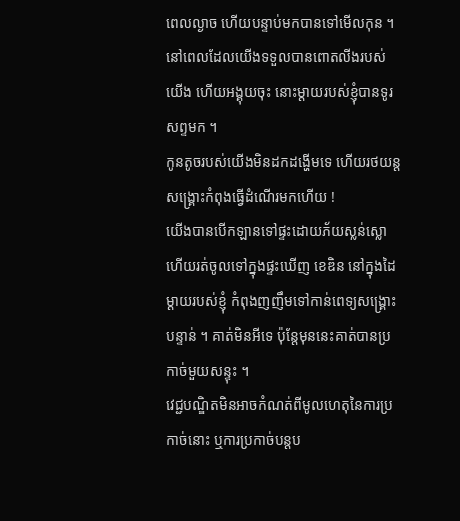ពេលល្ងាច ហើយបន្ទាប់មកបានទៅមើលកុន ។ នៅពេលដែលយើងទទួលបានពោតលីងរបស់យើង ហើយអង្គុយចុះ នោះម្តាយរបស់ខ្ញុំបានទូរសព្ទមក ។
កូនតូចរបស់យើងមិនដកដង្ហើមទេ ហើយរថយន្តសង្គ្រោះកំពុងធ្វើដំណើរមកហើយ !
យើងបានបើកឡានទៅផ្ទះដោយភ័យស្លន់ស្លោ ហើយរត់ចូលទៅក្នុងផ្ទះឃើញ ខេឌិន នៅក្នុងដៃម្តាយរបស់ខ្ញុំ កំពុងញញឹមទៅកាន់ពេទ្យសង្គ្រោះបន្ទាន់ ។ គាត់មិនអីទេ ប៉ុន្តែមុននេះគាត់បានប្រកាច់មួយសន្ទុះ ។
វេជ្ជបណ្ឌិតមិនអាចកំណត់ពីមូលហេតុនៃការប្រកាច់នោះ ឬការប្រកាច់បន្តប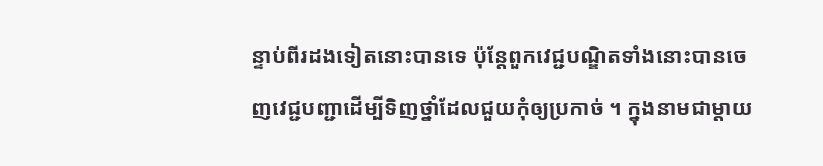ន្ទាប់ពីរដងទៀតនោះបានទេ ប៉ុន្តែពួកវេជ្ជបណ្ឌិតទាំងនោះបានចេញវេជ្ជបញ្ជាដើម្បីទិញថ្នាំដែលជួយកុំឲ្យប្រកាច់ ។ ក្នុងនាមជាម្តាយ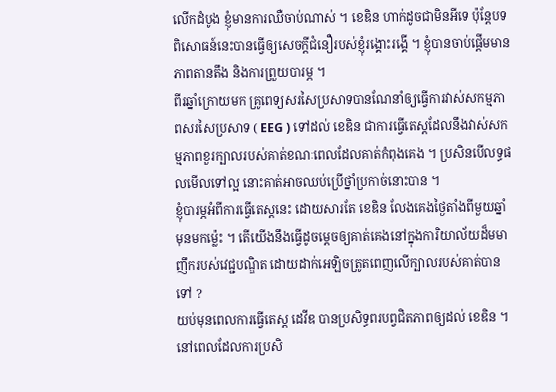លើកដំបូង ខ្ញុំមានការឈឺចាប់ណាស់ ។ ខេឌិន ហាក់ដូចជាមិនអីទេ ប៉ុន្តែបទពិសោធន៍នេះបានធ្វើឲ្យសេចក្តីជំនឿរបស់ខ្ញុំរង្គោះរង្គើ ។ ខ្ញុំបានចាប់ផ្តើមមានភាពតានតឹង និងការព្រួយបារម្ភ ។
ពីរឆ្នាំក្រោយមក គ្រូពេទ្យសរសៃប្រសាទបានណែនាំឲ្យធ្វើការវាស់សកម្មភាពសរសៃប្រសាទ ( EEG ) ទៅដល់ ខេឌិន ជាការធ្វើតេស្តដែលនឹងវាស់សកម្មភាពខួរក្បាលរបស់គាត់ខណៈពេលដែលគាត់កំពុងគេង ។ ប្រសិនបើលទ្ធផលមើលទៅល្អ នោះគាត់អាចឈប់ប្រើថ្នាំប្រកាច់នោះបាន ។
ខ្ញុំបារម្ភអំពីការធ្វើតេស្តនេះ ដោយសារតែ ខេឌិន លែងគេងថ្ងៃតាំងពីមួយឆ្នាំមុនមកម្ល៉េះ ។ តើយើងនឹងធ្វើដូចម្តេចឲ្យគាត់គេងនៅក្នុងការិយាល័យដ៏មមាញឹករបស់វេជ្ជបណ្ឌិត ដោយដាក់អេឡិចត្រូតពេញលើក្បាលរបស់គាត់បានទៅ ?
យប់មុនពេលការធ្វើតេស្ត ដេវីឌ បានប្រសិទ្ធពរបព្វជិតភាពឲ្យដល់ ខេឌិន ។ នៅពេលដែលការប្រសិ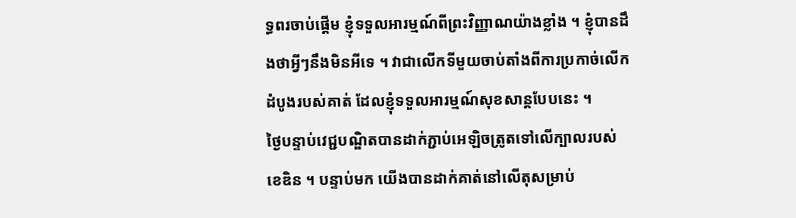ទ្ធពរចាប់ផ្តើម ខ្ញុំទទួលអារម្មណ៍ពីព្រះវិញ្ញាណយ៉ាងខ្លាំង ។ ខ្ញុំបានដឹងថាអ្វីៗនឹងមិនអីទេ ។ វាជាលើកទីមួយចាប់តាំងពីការប្រកាច់លើកដំបូងរបស់គាត់ ដែលខ្ញុំទទួលអារម្មណ៍សុខសាន្តបែបនេះ ។
ថ្ងៃបន្ទាប់វេជ្ជបណ្ឌិតបានដាក់ភ្ជាប់អេឡិចត្រូតទៅលើក្បាលរបស់ ខេឌិន ។ បន្ទាប់មក យើងបានដាក់គាត់នៅលើតុសម្រាប់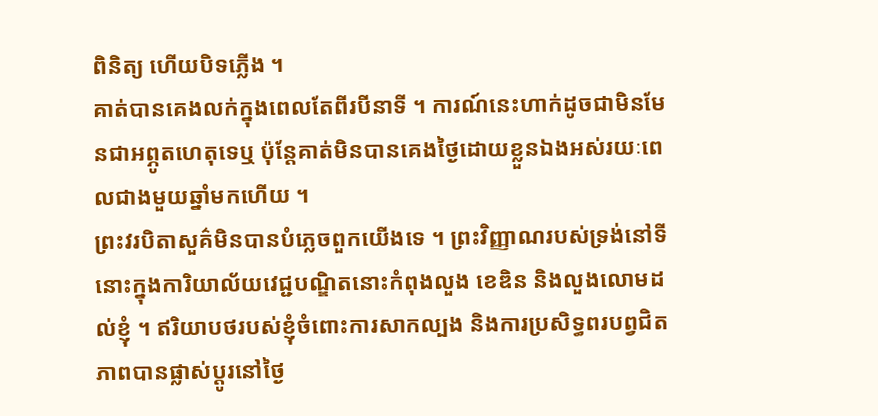ពិនិត្យ ហើយបិទភ្លើង ។
គាត់បានគេងលក់ក្នុងពេលតែពីរបីនាទី ។ ការណ៍នេះហាក់ដូចជាមិនមែនជាអព្ភូតហេតុទេឬ ប៉ុន្តែគាត់មិនបានគេងថ្ងៃដោយខ្លួនឯងអស់រយៈពេលជាងមួយឆ្នាំមកហើយ ។
ព្រះវរបិតាសួគ៌មិនបានបំភ្លេចពួកយើងទេ ។ ព្រះវិញ្ញាណរបស់ទ្រង់នៅទីនោះក្នុងការិយាល័យវេជ្ជបណ្ឌិតនោះកំពុងលួង ខេឌិន និងលួងលោមដល់ខ្ញុំ ។ ឥរិយាបថរបស់ខ្ញុំចំពោះការសាកល្បង និងការប្រសិទ្ធពរបព្វជិតភាពបានផ្លាស់ប្តូរនៅថ្ងៃ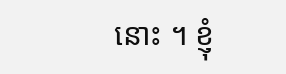នោះ ។ ខ្ញុំ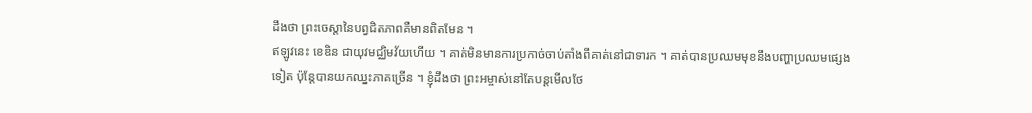ដឹងថា ព្រះចេស្តានៃបព្វជិតភាពគឺមានពិតមែន ។
ឥឡូវនេះ ខេឌិន ជាយុវមជ្ឈិមវ័យហើយ ។ គាត់មិនមានការប្រកាច់ចាប់តាំងពីគាត់នៅជាទារក ។ គាត់បានប្រឈមមុខនឹងបញ្ហាប្រឈមផ្សេងទៀត ប៉ុន្តែបានយកឈ្នះភាគច្រើន ។ ខ្ញុំដឹងថា ព្រះអម្ចាស់នៅតែបន្តមើលថែ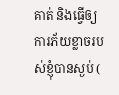គាត់ និងធ្វើឲ្យការភ័យខ្លាចរបស់ខ្ញុំបានស្ងប់ (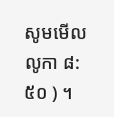សូមមើល លូកា ៨:៥០ ) ។